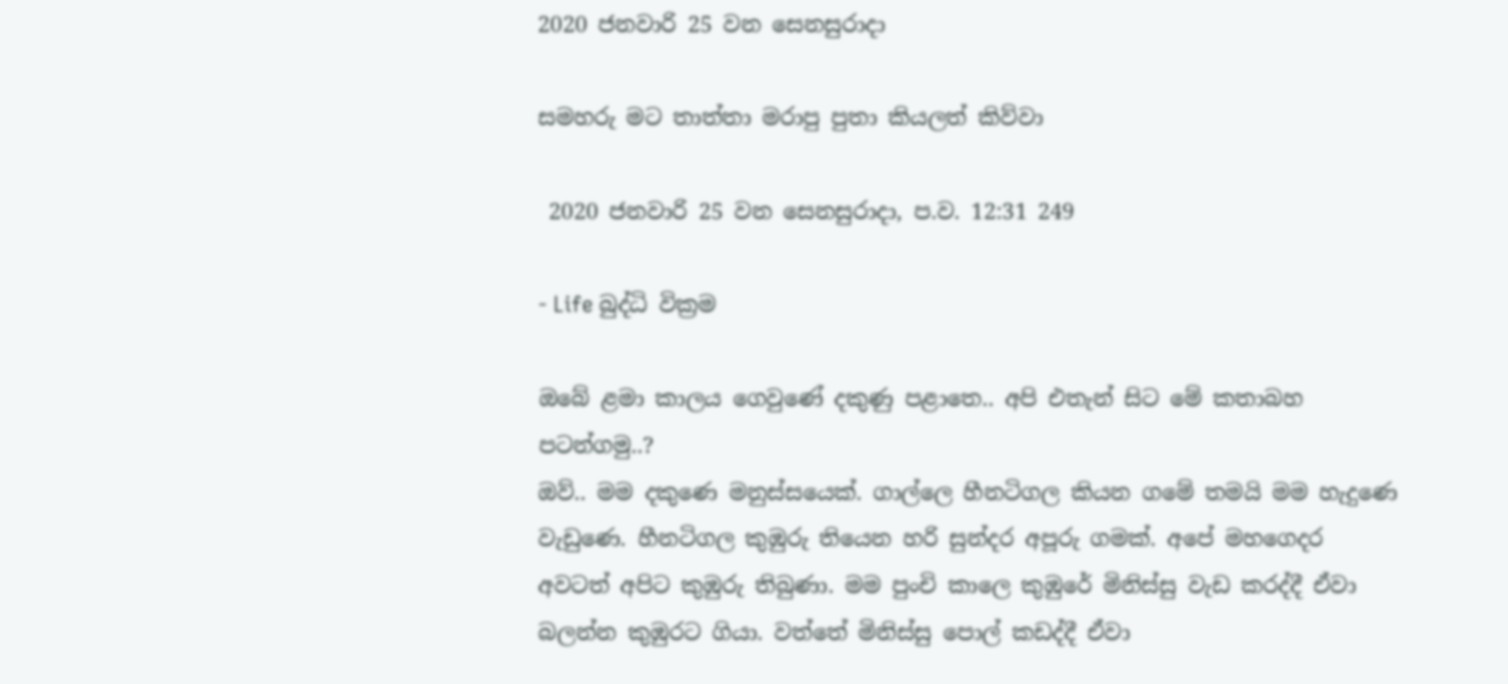2020 ජනවාරි 25 වන සෙනසුරාදා

සමහරු මට තාත්තා මරාපු පුතා කියලත් කිව්වා

 2020 ජනවාරි 25 වන සෙනසුරාදා, ප.ව. 12:31 249

- Life බුද්ධි වික්‍රම

ඔබේ ළමා කාලය ගෙවුණේ දකුණු පළාතෙ.. අපි එතැන් සිට මේ කතාබහ පටන්ගමු..?
ඔව්.. මම දකුණෙ මනුස්සයෙක්. ගාල්ලෙ හීනටිගල කියන ගමේ තමයි මම හැදුණෙ වැඩුණෙ. හීනටිගල කුඹුරු තියෙන හරි සුන්දර අපූරු ගමක්. අපේ මහගෙදර අවටත් අපිට කුඹුරු තිබුණා. මම පුංචි කාලෙ කුඹුරේ මිනිස්සු වැඩ කරද්දී ඒවා බලන්න කුඹුරට ගියා. වත්තේ මිනිස්සු පොල් කඩද්දී ඒවා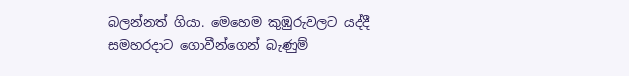බලන්නත් ගියා. මෙහෙම කුඹුරුවලට යද්දී සමහරදාට ගොවීන්ගෙන් බැණුම්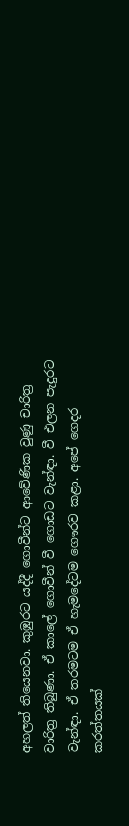අහලත් තියෙනවා. කුඹුරට යද්දී ගොවීන්ට ආවේණික වුණු චාරිත්‍ර වාරිත්‍ර තිබුණා. ඒ කාලේ ගොවීන් වී ගොඩට වැන්ඳා. වී එලන පැදුරට වැන්ඳා. ඒ තරමටම ඒ හැමදේටම ගෞරව කළා. අපේ ගෙදර කරත්තයක්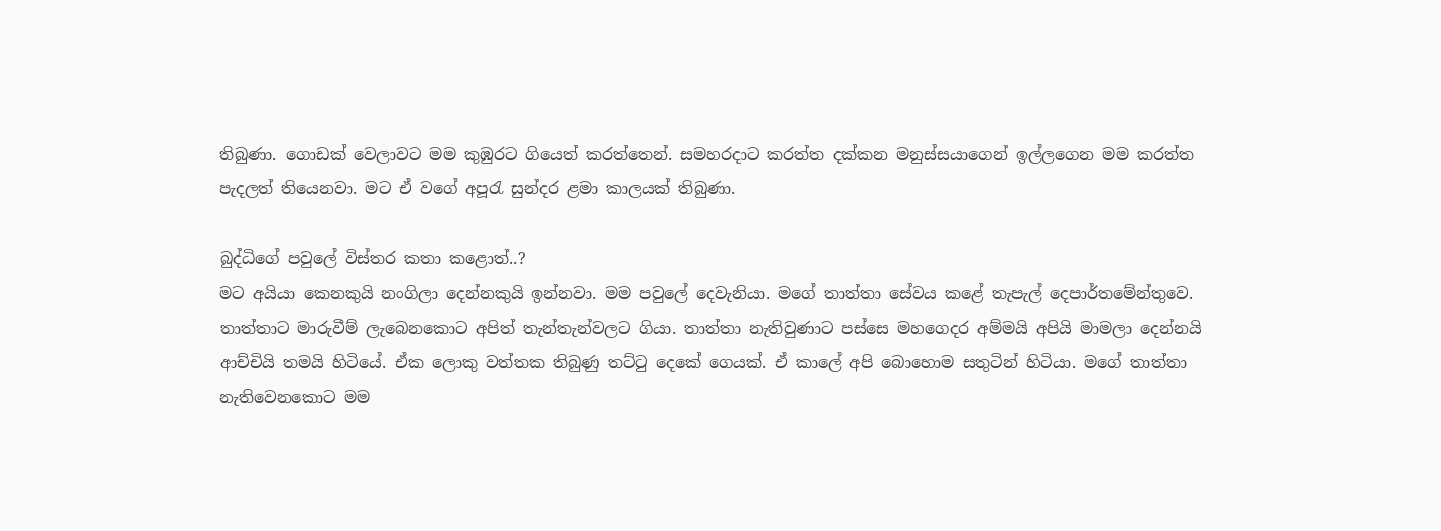තිබුණා. ගොඩක් වෙලාවට මම කුඹුරට ගියෙත් කරත්තෙන්. සමහරදාට කරත්ත දක්කන මනුස්සයාගෙන් ඉල්ලගෙන මම කරත්ත පැදලත් තියෙනවා. මට ඒ වගේ අපූරැ සුන්දර ළමා කාලයක් තිබුණා.

බුද්ධිගේ පවුලේ විස්තර කතා කළොත්..?
මට අයියා කෙනකුයි නංගිලා දෙන්නකුයි ඉන්නවා. මම පවුලේ දෙවැනියා. මගේ තාත්තා සේවය කළේ තැපැල් දෙපාර්තමේන්තුවෙ. තාත්තාට මාරුවීම් ලැබෙනකොට අපිත් තැන්තැන්වලට ගියා. තාත්තා නැතිවුණාට පස්සෙ මහගෙදර අම්මයි අපියි මාමලා දෙන්නයි ආච්චියි තමයි හිටියේ. ඒක ලොකු වත්තක තිබුණු තට්ටු දෙකේ ගෙයක්. ඒ කාලේ අපි බොහොම සතුටින් හිටියා. මගේ තාත්තා නැතිවෙනකොට මම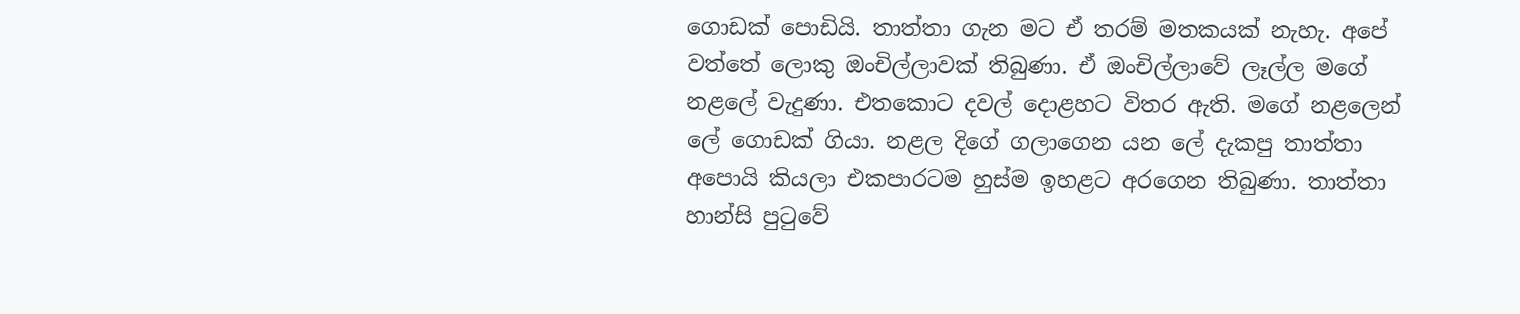ගොඩක් පොඩියි. තාත්තා ගැන මට ඒ තරම් මතකයක් නැහැ. අපේ වත්තේ ලොකු ඔංචිල්ලාවක් තිබුණා. ඒ ඔංචිල්ලාවේ ලෑල්ල මගේ නළලේ වැදුණා. එතකොට දවල් දොළහට විතර ඇති. මගේ නළලෙන් ලේ ගොඩක් ගියා. නළල දිගේ ගලාගෙන යන ලේ දැකපු තාත්තා අපොයි කියලා එකපාරටම හුස්ම ඉහළට අරගෙන තිබුණා. තාත්තා හාන්සි පුටුවේ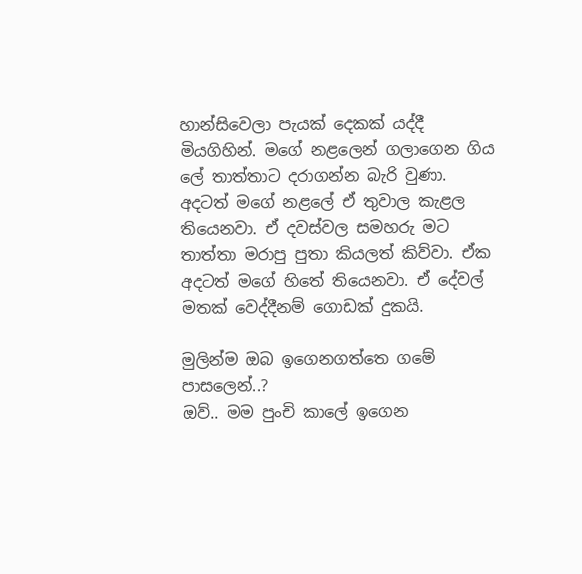හාන්සිවෙලා පැයක් දෙකක් යද්දී මියගිහින්. මගේ නළලෙන් ගලාගෙන ගිය ලේ තාත්තාට දරාගන්න බැරි වුණා. අදටත් මගේ නළලේ ඒ තුවාල කැළල තියෙනවා. ඒ දවස්වල සමහරු මට තාත්තා මරාපු පුතා කියලත් කිව්වා. ඒක අදටත් මගේ හිතේ තියෙනවා. ඒ දේවල් මතක් වෙද්දීනම් ගොඩක් දුකයි.

මුලින්ම ඔබ ඉගෙනගත්තෙ ගමේ පාසලෙන්..?
ඔව්.. මම පුංචි කාලේ ඉගෙන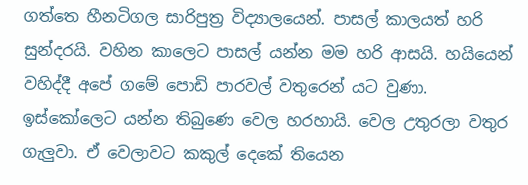ගත්තෙ හීනටිගල සාරිපුත්‍ර විද්‍යාලයෙන්. පාසල් කාලයත් හරි සුන්දරයි. වහින කාලෙට පාසල් යන්න මම හරි ආසයි. හයියෙන් වහිද්දී අපේ ගමේ පොඩි පාරවල් වතුරෙන් යට වුණා. ඉස්කෝලෙට යන්න තිබුණෙ වෙල හරහායි. වෙල උතුරලා වතුර ගැලුවා. ඒ වෙලාවට කකුල් දෙකේ තියෙන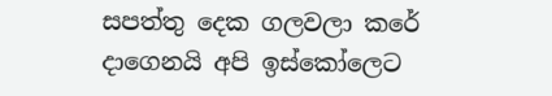සපත්තු දෙක ගලවලා කරේ දාගෙනයි අපි ඉස්කෝලෙට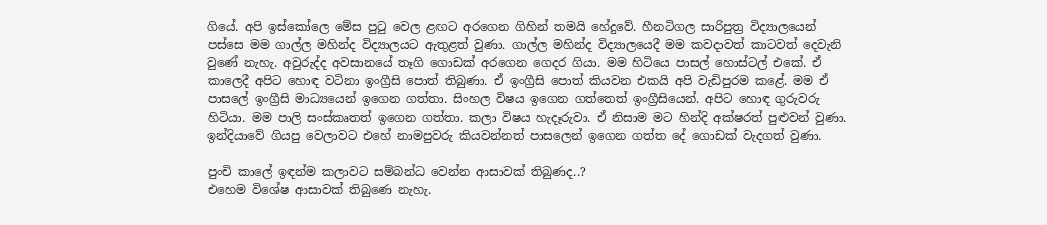ගියේ. අපි ඉස්කෝලෙ මේස පුටු වෙල ළඟට අරගෙන ගිහින් තමයි හේදුවේ. හීනටිගල සාරිපුත්‍ර විද්‍යාලයෙන් පස්සෙ මම ගාල්ල මහින්ද විද්‍යාලයට ඇතුළත් වුණා. ගාල්ල මහින්ද විද්‍යාලයෙදී මම කවදාවත් කාටවත් දෙවැනි වුණේ නැහැ. අවුරුද්ද අවසානයේ තෑගි ගොඩක් අරගෙන ගෙදර ගියා. මම හිටියෙ පාසල් හොස්ටල් එකේ. ඒ කාලෙදී අපිට හොඳ වටිනා ඉංග්‍රීසි පොත් තිබුණා. ඒ ඉංග්‍රීසි පොත් කියවන එකයි අපි වැඩිපුරම කළේ. මම ඒ පාසලේ ඉංග්‍රීසි මාධ්‍යයෙන් ඉගෙන ගත්තා. සිංහල විෂය ඉගෙන ගත්තෙත් ඉංග්‍රීසියෙන්. අපිට හොඳ ගුරුවරු හිටියා. මම පාලි සංස්කෘතත් ඉගෙන ගත්තා. කලා විෂය හැදෑරුවා. ඒ නිසාම මට හින්දි අක්ෂරත් පුළුවන් වුණා. ඉන්දියාවේ ගියපු වෙලාවට එහේ නාමපුවරු කියවන්නත් පාසලෙන් ඉගෙන ගත්ත දේ ගොඩක් වැදගත් වුණා.

පුංචි කාලේ ඉඳන්ම කලාවට සම්බන්ධ වෙන්න ආසාවක් තිබුණද..?
එහෙම විශේෂ ආසාවක් තිබුණෙ නැහැ.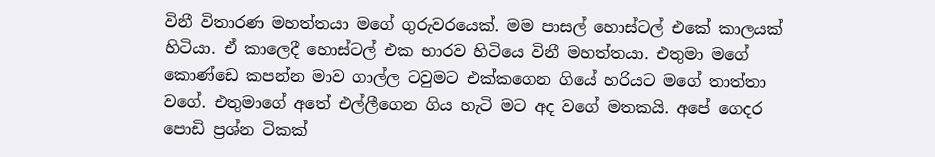විනී විතාරණ මහත්තයා මගේ ගුරුවරයෙක්. මම පාසල් හොස්ටල් එකේ කාලයක් හිටියා. ඒ කාලෙදී හොස්ටල් එක භාරව හිටියෙ විනී මහත්තයා. එතුමා මගේ කොණ්ඩෙ කපන්න මාව ගාල්ල ටවුමට එක්කගෙන ගියේ හරියට මගේ තාත්තා වගේ. එතුමාගේ අතේ එල්ලීගෙන ගිය හැටි මට අද වගේ මතකයි. අපේ ගෙදර පොඩි ප්‍රශ්න ටිකක්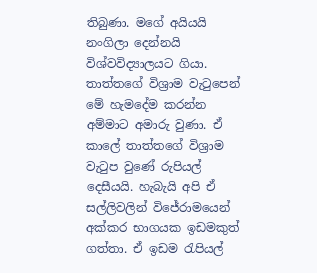තිබුණා. මගේ අයියයි නංගිලා දෙන්නයි විශ්වවිද්‍යාලයට ගියා. තාත්තගේ විශ්‍රාම වැටුපෙන් මේ හැමදේම කරන්න අම්මාට අමාරු වුණා. ඒ කාලේ තාත්තගේ විශ්‍රාම වැටුප වුණේ රුපියල් දෙසීයයි. හැබැයි අපි ඒ සල්ලිවලින් විජේරාමයෙන් අක්කර භාගයක ඉඩමකුත් ගත්තා. ඒ ඉඩම රැපියල්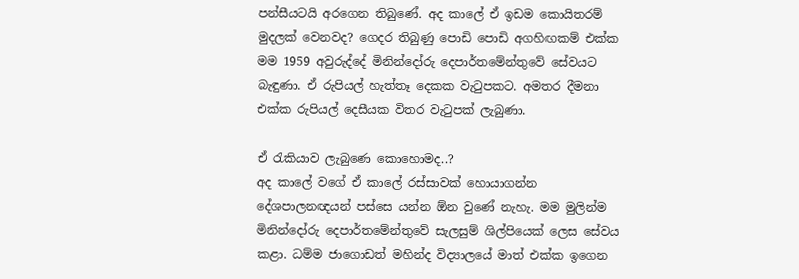පන්සීයටයි අරගෙන තිබුණේ. අද කාලේ ඒ ඉඩම කොයිතරම් මුදලක් වෙනවද? ගෙදර තිබුණු පොඩි පොඩි අගහිඟකම් එක්ක මම 1959 අවුරුද්දේ මිනින්දෝරු දෙපාර්තමේන්තුවේ සේවයට බැඳුණා. ඒ රුපියල් හැත්තෑ දෙකක වැටුපකට. අමතර දීමනා එක්ක රුපියල් දෙසීයක විතර වැටුපක් ලැබුණා.

ඒ රැකියාව ලැබුණෙ කොහොමද..?
අද කාලේ වගේ ඒ කාලේ රස්සාවක් හොයාගන්න දේශපාලනඥයන් පස්සෙ යන්න ඕන වුණේ නැහැ. මම මුලින්ම මිනින්දෝරු දෙපාර්තමේන්තුවේ සැලසුම් ශිල්පියෙක් ලෙස සේවය කළා. ධම්ම ජාගොඩත් මහින්ද විද්‍යාලයේ මාත් එක්ක ඉගෙන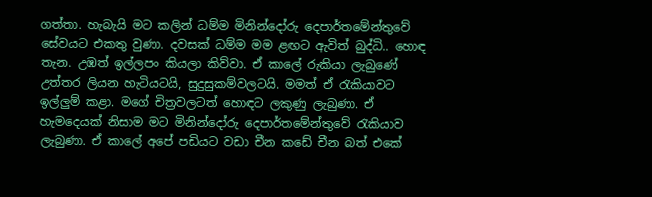ගත්තා. හැබැයි මට කලින් ධම්ම මිනින්දෝරු දෙපාර්තමේන්තුවේ සේවයට එකතු වුණා. දවසක් ධම්ම මම ළඟට ඇවිත් බුද්ධි.. හොඳ තැන. උඹත් ඉල්ලපං කියලා කිව්වා. ඒ කාලේ රුකියා ලැබුණේ උත්තර ලියන හැටියටයි, සුදුසුකම්වලටයි. මමත් ඒ රැකියාවට ඉල්ලුම් කළා. මගේ චිත්‍රවලටත් හොඳට ලකුණු ලැබුණා. ඒ හැමදෙයක් නිසාම මට මිනින්දෝරු දෙපාර්තමේන්තුවේ රැකියාව ලැබුණා. ඒ කාලේ අපේ පඩියට වඩා චීන කඩේ චීන බත් එකේ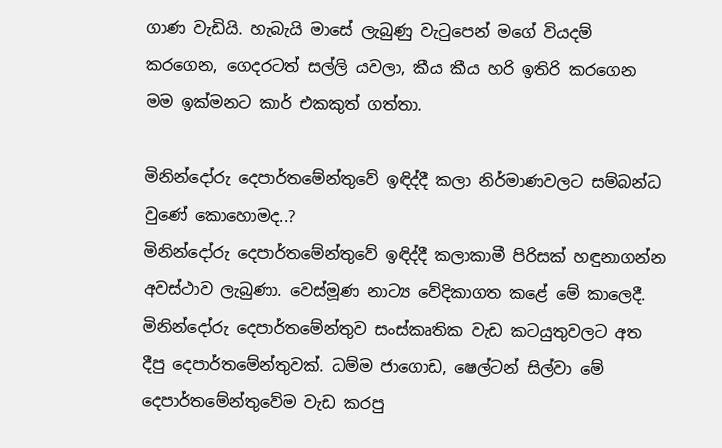ගාණ වැඩියි. හැබැයි මාසේ ලැබුණු වැටුපෙන් මගේ වියදම් කරගෙන, ගෙදරටත් සල්ලි යවලා, කීය කීය හරි ඉතිරි කරගෙන මම ඉක්මනට කාර් එකකුත් ගත්තා.

මිනින්දෝරු දෙපාර්තමේන්තුවේ ඉඳිද්දී කලා නිර්මාණවලට සම්බන්ධ වුණේ කොහොමද..?
මිනින්දෝරු දෙපාර්තමේන්තුවේ ඉඳිද්දී කලාකාමී පිරිසක් හඳුනාගන්න අවස්ථාව ලැබුණා. වෙස්මූණ නාට්‍ය වේදිකාගත කළේ මේ කාලෙදී. මිනින්දෝරු දෙපාර්තමේන්තුව සංස්කෘතික වැඩ කටයුතුවලට අත දීපු දෙපාර්තමේන්තුවක්. ධම්ම ජාගොඩ, ෂෙල්ටන් සිල්වා මේ දෙපාර්තමේන්තුවේම වැඩ කරපු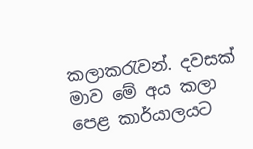කලාකරැවන්. දවසක් මාව මේ අය කලා පෙළ කාර්යාලයට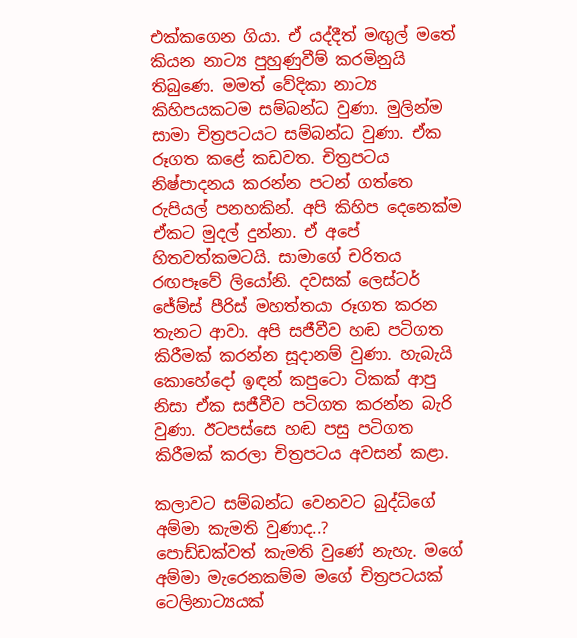එක්කගෙන ගියා. ඒ යද්දීත් මඟුල් මතේ කියන නාට්‍ය පුහුණුවීම් කරමිනුයි තිබුණෙ. මමත් වේදිකා නාට්‍ය කිහිපයකටම සම්බන්ධ වුණා. මුලින්ම සාමා චිත්‍රපටයට සම්බන්ධ වුණා. ඒක රූගත කළේ කඩවත. චිත්‍රපටය නිෂ්පාදනය කරන්න පටන් ගත්තෙ රුපියල් පනහකින්. අපි කිහිප දෙනෙක්ම ඒකට මුදල් දුන්නා. ඒ අපේ හිතවත්කමටයි. සාමාගේ චරිතය රඟපෑවේ ලියෝනි. දවසක් ලෙස්ටර් ජේම්ස් පීරිස් මහත්තයා රූගත කරන තැනට ආවා. අපි සජීවීව හඬ පටිගත කිරීමක් කරන්න සූදානම් වුණා. හැබැයි කොහේදෝ ඉඳන් කපුටො ටිකක් ආපු නිසා ඒක සජීවීව පටිගත කරන්න බැරි වුණා. ඊටපස්සෙ හඬ පසු පටිගත කිරීමක් කරලා චිත්‍රපටය අවසන් කළා.

කලාවට සම්බන්ධ වෙනවට බුද්ධිගේ අම්මා කැමති වුණාද..?
පොඩ්ඩක්වත් කැමති වුණේ නැහැ. මගේ අම්මා මැරෙනකම්ම මගේ චිත්‍රපටයක් ටෙලිනාට්‍යයක්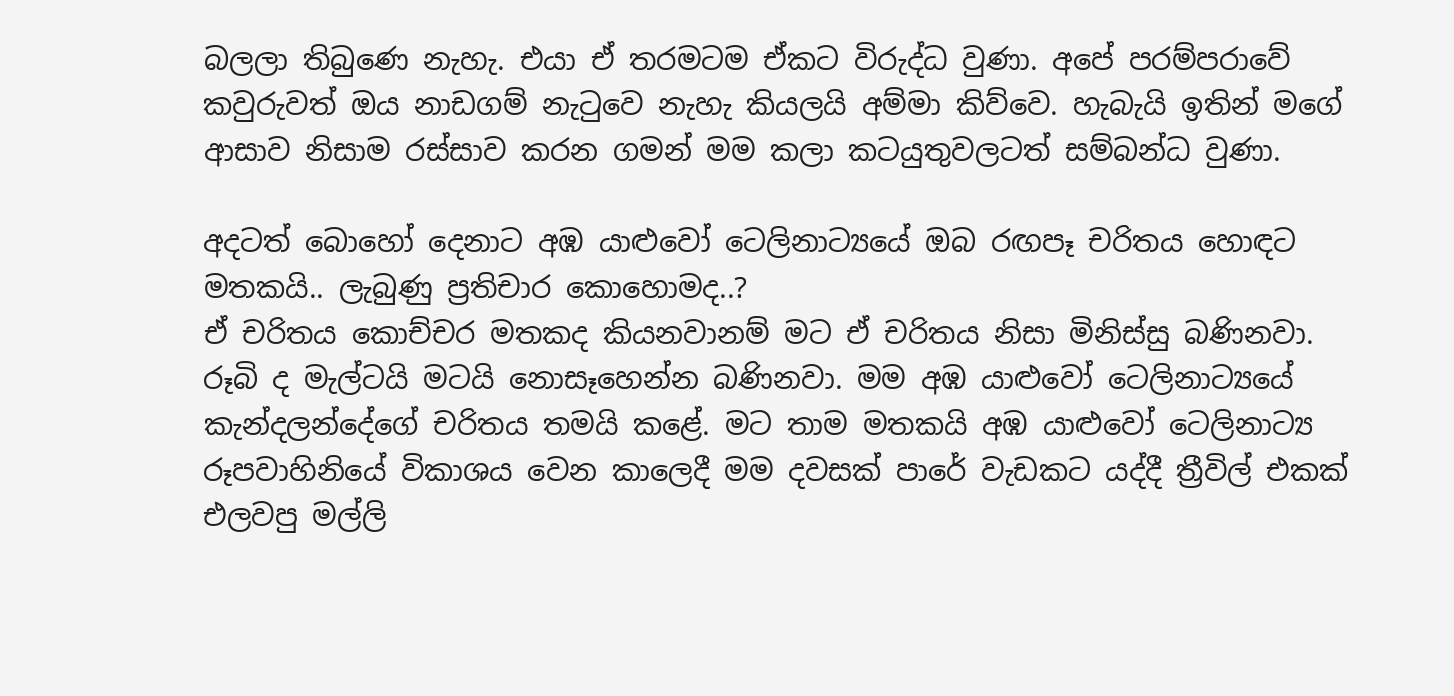බලලා තිබුණෙ නැහැ. එයා ඒ තරමටම ඒකට විරුද්ධ වුණා. අපේ පරම්පරාවේ කවුරුවත් ඔය නාඩගම් නැටුවෙ නැහැ කියලයි අම්මා කිව්වෙ. හැබැයි ඉතින් මගේ ආසාව නිසාම රස්සාව කරන ගමන් මම කලා කටයුතුවලටත් සම්බන්ධ වුණා.

අදටත් බොහෝ දෙනාට අඹ යාළුවෝ ටෙලිනාට්‍යයේ ඔබ රඟපෑ චරිතය හොඳට මතකයි.. ලැබුණු ප්‍රතිචාර කොහොමද..?
ඒ චරිතය කොච්චර මතකද කියනවානම් මට ඒ චරිතය නිසා මිනිස්සු බණිනවා. රූබි ද මැල්ටයි මටයි නොසෑහෙන්න බණිනවා. මම අඹ යාළුවෝ ටෙලිනාට්‍යයේ කැන්දලන්දේගේ චරිතය තමයි කළේ. මට තාම මතකයි අඹ යාළුවෝ ටෙලිනාට්‍ය රූපවාහිනියේ විකාශය වෙන කාලෙදී මම දවසක් පාරේ වැඩකට යද්දී ත්‍රීවිල් එකක් එලවපු මල්ලි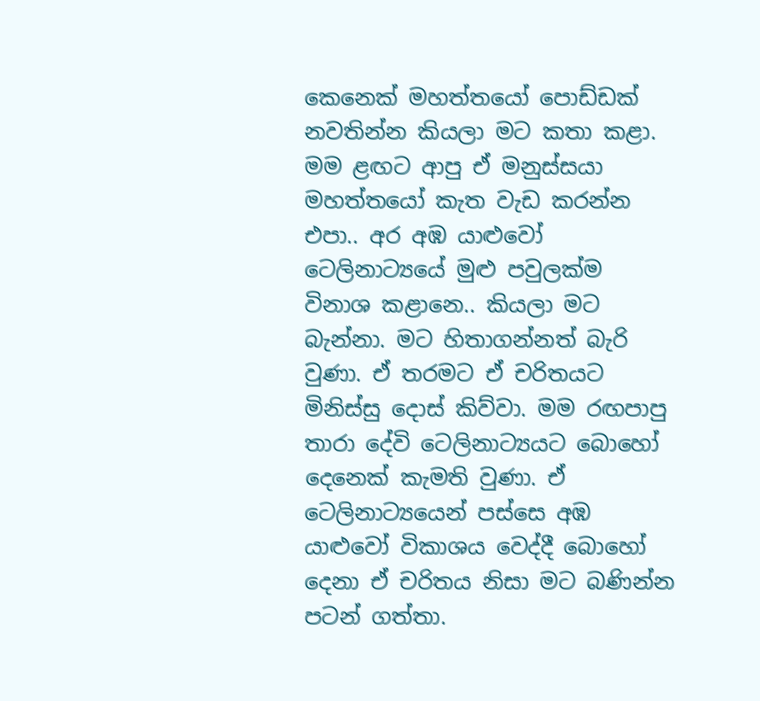කෙනෙක් මහත්තයෝ පොඩ්ඩක් නවතින්න කියලා මට කතා කළා. මම ළඟට ආපු ඒ මනුස්සයා මහත්තයෝ කැත වැඩ කරන්න එපා.. අර අඹ යාළුවෝ ටෙලිනාට්‍යයේ මුළු පවුලක්ම විනාශ කළානෙ.. කියලා මට බැන්නා. මට හිතාගන්නත් බැරි වුණා. ඒ තරමට ඒ චරිතයට මිනිස්සු දොස් කිව්වා. මම රඟපාපු තාරා දේවි ටෙලිනාට්‍යයට බොහෝ දෙනෙක් කැමති වුණා. ඒ ටෙලිනාට්‍යයෙන් පස්සෙ අඹ යාළුවෝ විකාශය වෙද්දී බොහෝ දෙනා ඒ චරිතය නිසා මට බණින්න පටන් ගත්තා.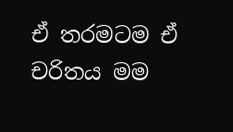ඒ තරමටම ඒ චරිතය මම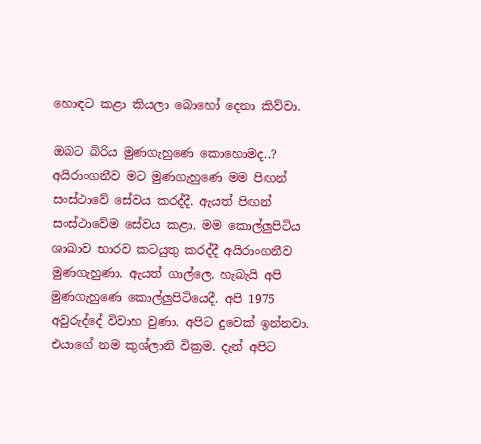හොඳට කළා කියලා බොහෝ දෙනා කිව්වා.

ඔබට බිරිය මුණගැහුණෙ කොහොමද..?
අයිරාංගනීව මට මුණගැහුණෙ මම පිඟන් සංස්ථාවේ සේවය කරද්දී. ඇයත් පිඟන් සංස්ථාවේම සේවය කළා. මම කොල්ලුපිටිය ශාඛාව භාරව කටයුතු කරද්දී අයිරාංගනීව මුණගැහුණා. ඇයත් ගාල්ලෙ. හැබැයි අපි මුණගැහුණෙ කොල්ලුපිටියෙදී. අපි 1975 අවුරුද්දේ විවාහ වුණා. අපිට දුවෙක් ඉන්නවා. එයාගේ නම කුශ්ලානි වික්‍රම. දැන් අපිට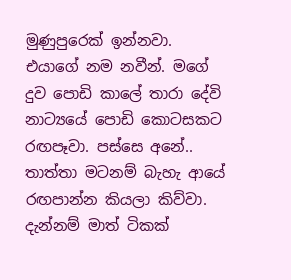මුණුපුරෙක් ඉන්නවා. එයාගේ නම නවීන්. මගේ දුව පොඩි කාලේ තාරා දේවි නාට්‍යයේ පොඩි කොටසකට රඟපෑවා. පස්සෙ අනේ.. තාත්තා මටනම් බැහැ ආයේ රඟපාන්න කියලා කිව්වා. දැන්නම් මාත් ටිකක්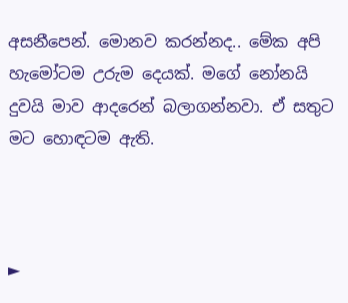අසනීපෙන්. මොනව කරන්නද.. මේක අපි හැමෝටම උරුම දෙයක්. මගේ නෝනයි දුවයි මාව ආදරෙන් බලාගන්නවා. ඒ සතුට මට හොඳටම ඇති.



►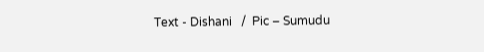Text - Dishani   /  Pic – Sumudu